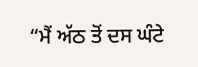“ਮੈਂ ਅੱਠ ਤੋਂ ਦਸ ਘੰਟੇ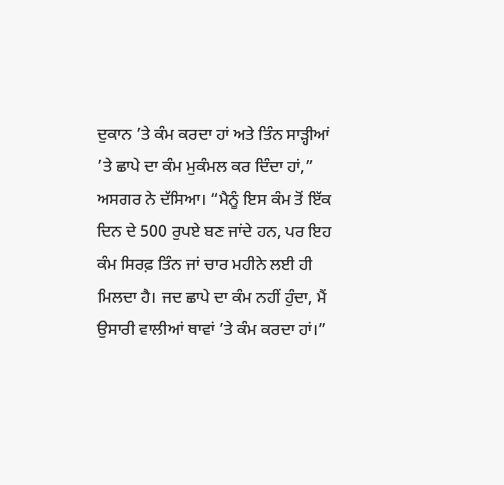ਦੁਕਾਨ ’ਤੇ ਕੰਮ ਕਰਦਾ ਹਾਂ ਅਤੇ ਤਿੰਨ ਸਾੜ੍ਹੀਆਂ ’ਤੇ ਛਾਪੇ ਦਾ ਕੰਮ ਮੁਕੰਮਲ ਕਰ ਦਿੰਦਾ ਹਾਂ,” ਅਸਗਰ ਨੇ ਦੱਸਿਆ। “ਮੈਨੂੰ ਇਸ ਕੰਮ ਤੋਂ ਇੱਕ ਦਿਨ ਦੇ 500 ਰੁਪਏ ਬਣ ਜਾਂਦੇ ਹਨ, ਪਰ ਇਹ ਕੰਮ ਸਿਰਫ਼ ਤਿੰਨ ਜਾਂ ਚਾਰ ਮਹੀਨੇ ਲਈ ਹੀ ਮਿਲਦਾ ਹੈ। ਜਦ ਛਾਪੇ ਦਾ ਕੰਮ ਨਹੀਂ ਹੁੰਦਾ, ਮੈਂ ਉਸਾਰੀ ਵਾਲੀਆਂ ਥਾਵਾਂ ’ਤੇ ਕੰਮ ਕਰਦਾ ਹਾਂ।”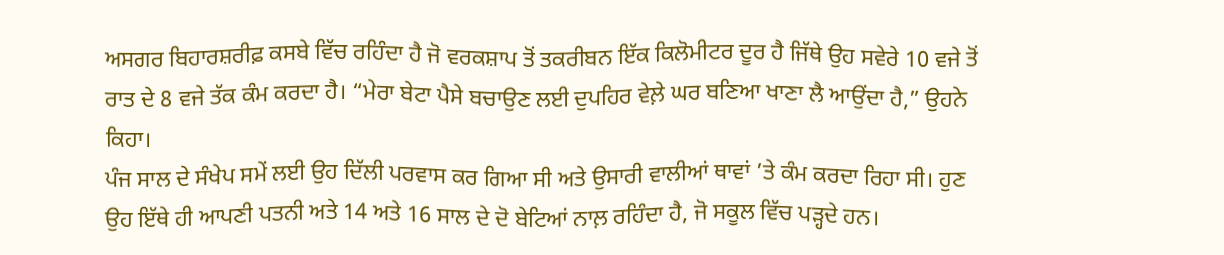ਅਸਗਰ ਬਿਹਾਰਸ਼ਰੀਫ਼ ਕਸਬੇ ਵਿੱਚ ਰਹਿੰਦਾ ਹੈ ਜੋ ਵਰਕਸ਼ਾਪ ਤੋਂ ਤਕਰੀਬਨ ਇੱਕ ਕਿਲੋਮੀਟਰ ਦੂਰ ਹੈ ਜਿੱਥੇ ਉਹ ਸਵੇਰੇ 10 ਵਜੇ ਤੋਂ ਰਾਤ ਦੇ 8 ਵਜੇ ਤੱਕ ਕੰਮ ਕਰਦਾ ਹੈ। “ਮੇਰਾ ਬੇਟਾ ਪੈਸੇ ਬਚਾਉਣ ਲਈ ਦੁਪਹਿਰ ਵੇਲ਼ੇ ਘਰ ਬਣਿਆ ਖਾਣਾ ਲੈ ਆਉਂਦਾ ਹੈ,” ਉਹਨੇ ਕਿਹਾ।
ਪੰਜ ਸਾਲ ਦੇ ਸੰਖੇਪ ਸਮੇਂ ਲਈ ਉਹ ਦਿੱਲੀ ਪਰਵਾਸ ਕਰ ਗਿਆ ਸੀ ਅਤੇ ਉਸਾਰੀ ਵਾਲੀਆਂ ਥਾਵਾਂ ’ਤੇ ਕੰਮ ਕਰਦਾ ਰਿਹਾ ਸੀ। ਹੁਣ ਉਹ ਇੱਥੇ ਹੀ ਆਪਣੀ ਪਤਨੀ ਅਤੇ 14 ਅਤੇ 16 ਸਾਲ ਦੇ ਦੋ ਬੇਟਿਆਂ ਨਾਲ਼ ਰਹਿੰਦਾ ਹੈ, ਜੋ ਸਕੂਲ ਵਿੱਚ ਪੜ੍ਹਦੇ ਹਨ।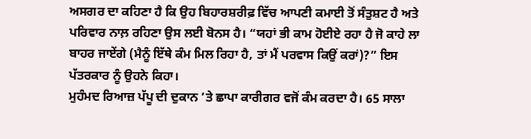ਅਸਗਰ ਦਾ ਕਹਿਣਾ ਹੈ ਕਿ ਉਹ ਬਿਹਾਰਸ਼ਰੀਫ਼ ਵਿੱਚ ਆਪਣੀ ਕਮਾਈ ਤੋਂ ਸੰਤੁਸ਼ਟ ਹੈ ਅਤੇ ਪਰਿਵਾਰ ਨਾਲ਼ ਰਹਿਣਾ ਉਸ ਲਈ ਬੋਨਸ ਹੈ। “ਯਹਾਂ ਭੀ ਕਾਮ ਹੋਈਏ ਰਹਾ ਹੈ ਜੋ ਕਾਹੇ ਲਾ ਬਾਹਰ ਜਾਏਂਗੇ (ਮੈਨੂੰ ਇੱਥੇ ਕੰਮ ਮਿਲ ਰਿਹਾ ਹੈ, ਤਾਂ ਮੈਂ ਪਰਵਾਸ ਕਿਉਂ ਕਰਾਂ)?” ਇਸ ਪੱਤਰਕਾਰ ਨੂੰ ਉਹਨੇ ਕਿਹਾ।
ਮੁਹੰਮਦ ਰਿਆਜ਼ ਪੱਪੂ ਦੀ ਦੁਕਾਨ ’ਤੇ ਛਾਪਾ ਕਾਰੀਗਰ ਵਜੋਂ ਕੰਮ ਕਰਦਾ ਹੈ। 65 ਸਾਲਾ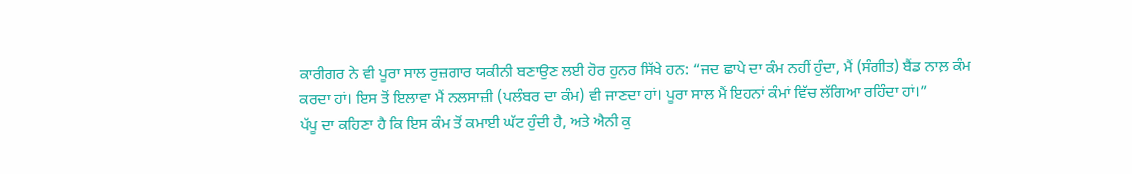ਕਾਰੀਗਰ ਨੇ ਵੀ ਪੂਰਾ ਸਾਲ ਰੁਜ਼ਗਾਰ ਯਕੀਨੀ ਬਣਾਉਣ ਲਈ ਹੋਰ ਹੁਨਰ ਸਿੱਖੇ ਹਨ: “ਜਦ ਛਾਪੇ ਦਾ ਕੰਮ ਨਹੀਂ ਹੁੰਦਾ, ਮੈਂ (ਸੰਗੀਤ) ਬੈਂਡ ਨਾਲ਼ ਕੰਮ ਕਰਦਾ ਹਾਂ। ਇਸ ਤੋਂ ਇਲਾਵਾ ਮੈਂ ਨਲਸਾਜ਼ੀ (ਪਲੰਬਰ ਦਾ ਕੰਮ) ਵੀ ਜਾਣਦਾ ਹਾਂ। ਪੂਰਾ ਸਾਲ ਮੈਂ ਇਹਨਾਂ ਕੰਮਾਂ ਵਿੱਚ ਲੱਗਿਆ ਰਹਿੰਦਾ ਹਾਂ।”
ਪੱਪੂ ਦਾ ਕਹਿਣਾ ਹੈ ਕਿ ਇਸ ਕੰਮ ਤੋਂ ਕਮਾਈ ਘੱਟ ਹੁੰਦੀ ਹੈ, ਅਤੇ ਐਨੀ ਕੁ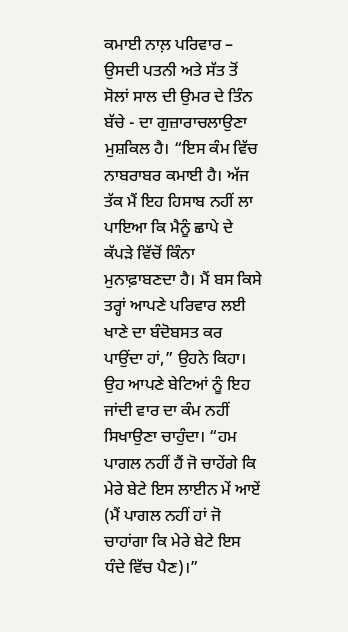ਕਮਾਈ ਨਾਲ਼ ਪਰਿਵਾਰ – ਉਸਦੀ ਪਤਨੀ ਅਤੇ ਸੱਤ ਤੋਂ ਸੋਲਾਂ ਸਾਲ ਦੀ ਉਮਰ ਦੇ ਤਿੰਨ ਬੱਚੇ - ਦਾ ਗੁਜ਼ਾਰਾਚਲਾਉਣਾ ਮੁਸ਼ਕਿਲ ਹੈ। “ਇਸ ਕੰਮ ਵਿੱਚ ਨਾਬਰਾਬਰ ਕਮਾਈ ਹੈ। ਅੱਜ ਤੱਕ ਮੈਂ ਇਹ ਹਿਸਾਬ ਨਹੀਂ ਲਾ ਪਾਇਆ ਕਿ ਮੈਨੂੰ ਛਾਪੇ ਦੇ ਕੱਪੜੇ ਵਿੱਚੋਂ ਕਿੰਨਾ ਮੁਨਾਫ਼ਾਬਣਦਾ ਹੈ। ਮੈਂ ਬਸ ਕਿਸੇ ਤਰ੍ਹਾਂ ਆਪਣੇ ਪਰਿਵਾਰ ਲਈ ਖਾਣੇ ਦਾ ਬੰਦੋਬਸਤ ਕਰ ਪਾਉਂਦਾ ਹਾਂ,” ਉਹਨੇ ਕਿਹਾ।
ਉਹ ਆਪਣੇ ਬੇਟਿਆਂ ਨੂੰ ਇਹ ਜਾਂਦੀ ਵਾਰ ਦਾ ਕੰਮ ਨਹੀਂ ਸਿਖਾਉਣਾ ਚਾਹੁੰਦਾ। “ਹਮ ਪਾਗਲ ਨਹੀਂ ਹੈਂ ਜੋ ਚਾਹੇਂਗੇ ਕਿ ਮੇਰੇ ਬੇਟੇ ਇਸ ਲਾਈਨ ਮੇਂ ਆਏਂ (ਮੈਂ ਪਾਗਲ ਨਹੀਂ ਹਾਂ ਜੋ ਚਾਹਾਂਗਾ ਕਿ ਮੇਰੇ ਬੇਟੇ ਇਸ ਧੰਦੇ ਵਿੱਚ ਪੈਣ)।”